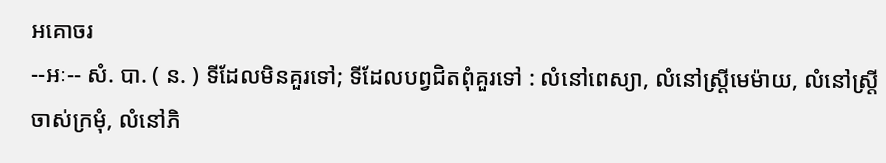អគោចរ
--អៈ-- សំ. បា. ( ន. ) ទីដែលមិនគួរទៅ; ទីដែលបព្វជិតពុំគួរទៅ : លំនៅពេស្យា, លំនៅស្ត្រីមេម៉ាយ, លំនៅស្ត្រីចាស់ក្រមុំ, លំនៅភិ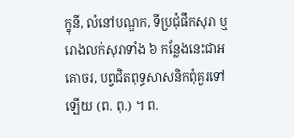ក្ខុនី, លំនៅបណ្ឌក, ទីប្រជុំផឹកសុរា ឬ រោងលក់សុរាទាំង ៦ កន្លែងនេះជាអគោចរ, បព្វជិតពុទ្ធសាសនិកពុំគួរទៅឡើយ (ព. ពុ.) ។ ព.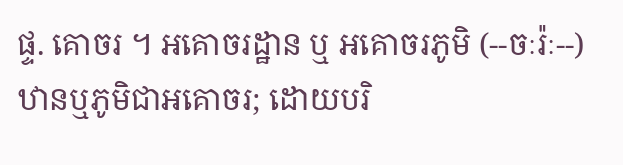ផ្ទ. គោចរ ។ អគោចរដ្ឋាន ឬ អគោចរភូមិ (--ចៈរ៉ៈ--) ឋានឬភូមិជាអគោចរ; ដោយបរិ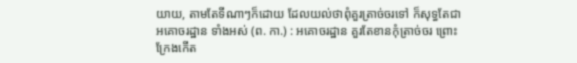យាយ, តាមតែទីណាៗក៏ដោយ ដែលយល់ថាពុំគួរត្រាច់ចរទៅ ក៏សុទ្ធតែជា អគោចរដ្ឋាន ទាំងអស់ (ព. កា.) : អគោចរដ្ឋាន គួរតែខានកុំត្រាច់ចរ ព្រោះក្រែងកើត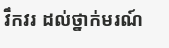វឹកវរ ដល់ថ្នាក់មរណ៍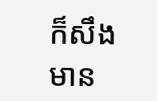ក៏សឹងមាន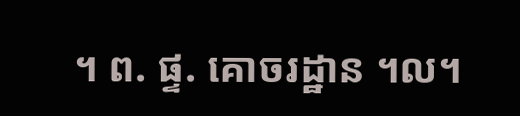។ ព. ផ្ទ. គោចរដ្ឋាន ។ល។